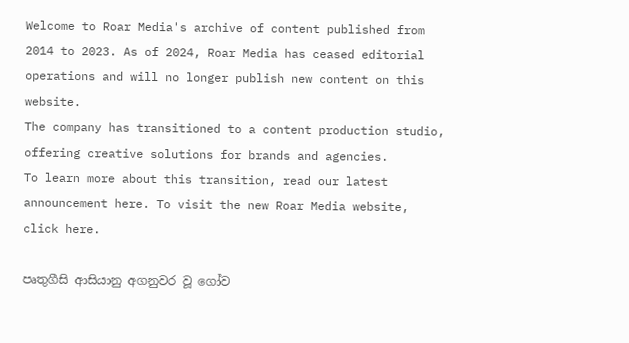Welcome to Roar Media's archive of content published from 2014 to 2023. As of 2024, Roar Media has ceased editorial operations and will no longer publish new content on this website.
The company has transitioned to a content production studio, offering creative solutions for brands and agencies.
To learn more about this transition, read our latest announcement here. To visit the new Roar Media website, click here.

පෘතුගීසි ආසියානු අගනුවර වූ ගෝව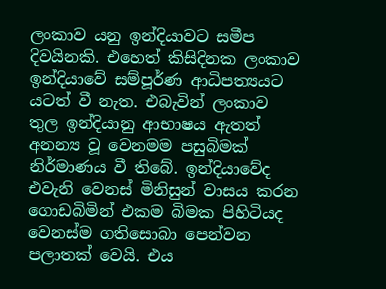ලංකාව යනු ඉන්දියාවට සමීප දිවයිනකි. එහෙත් කිසිදිනක ලංකාව ඉන්දියාවේ සම්පූර්ණ ආධිපත්‍යයට යටත් වී නැත. එබැවින් ලංකාව තුල ඉන්දියානු ආභාෂය ඇතත් අනන්‍ය වූ වෙනමම පසුබිමක් නිර්මාණය වී තිබේ. ඉන්දියාවේද එවැනි වෙනස් මිනිසුන් වාසය කරන ගොඩබිමින් එකම බිමක පිහිටියද වෙනස්ම ගතිසොබා පෙන්වන පලාතක් වෙයි. එය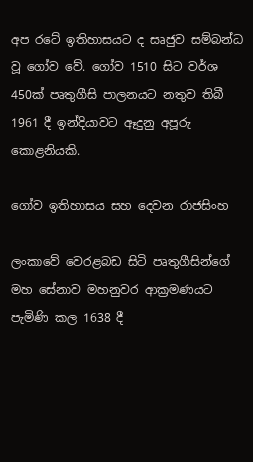අප රටේ ඉතිහාසයට ද සෘජුව සම්බන්ධ වූ ගෝව වේ. ගෝව 1510 සිට වර්ශ 450ක් පෘතුගීසි පාලනයට නතුව තිබී 1961 දී ඉන්දියාවට ඈදුනු අපූරු කොළනියකි.

ගෝව ඉතිහාසය සහ දෙවන රාජසිංහ

ලංකාවේ වෙරළබඩ සිටි පෘතුගීසින්ගේ මහ සේනාව මහනුවර ආක්‍රමණයට පැමිණි කල 1638 දී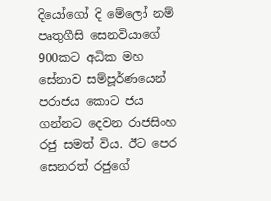දියෝගෝ දි මේලෝ නම් පෘතුගීසි සෙනවියාගේ 900කට අධික මහ  සේනාව සම්පූර්ණයෙන් පරාජය කොට ජය ගන්නට දෙවන රාජසිංහ රජු සමත් විය. ඊට පෙර සෙනරත් රජුගේ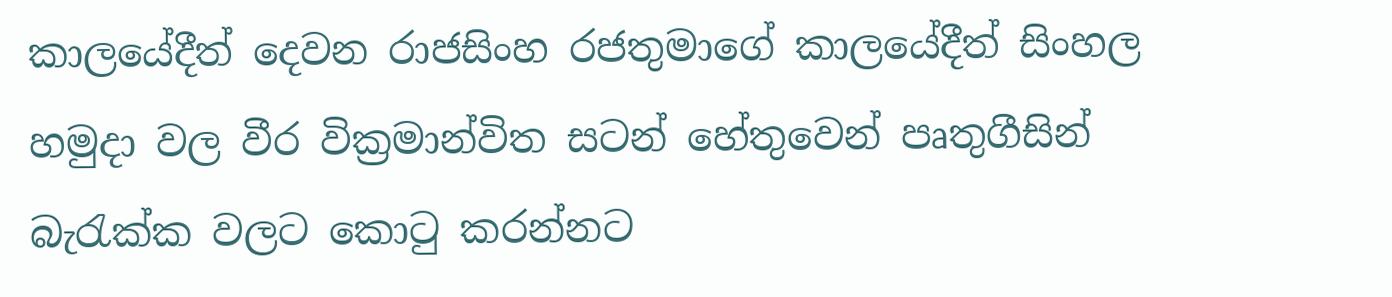කාලයේදීත් දෙවන රාජසිංහ රජතුමාගේ කාලයේදීත් සිංහල හමුදා වල වීර වික්‍රමාන්විත සටන් හේතුවෙන් පෘතුගීසින් බැරැක්ක වලට කොටු කරන්නට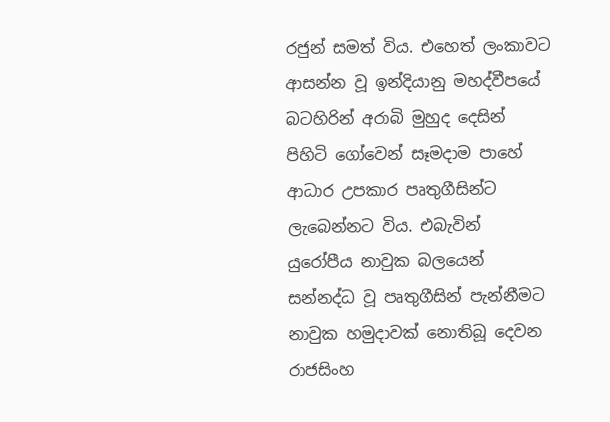රජුන් සමත් විය. එහෙත් ලංකාවට ආසන්න වූ ඉන්දියානු මහද්වීපයේ බටහිරින් අරාබි මුහුද දෙසින් පිහිටි ගෝවෙන් සෑමදාම පාහේ ආධාර උපකාර පෘතුගීසින්ට ලැබෙන්නට විය. එබැවින් යුරෝපීය නාවුක බලයෙන් සන්නද්ධ වූ පෘතුගීසින් පැන්නීමට නාවුක හමුදාවක් නොතිබූ දෙවන රාජසිංහ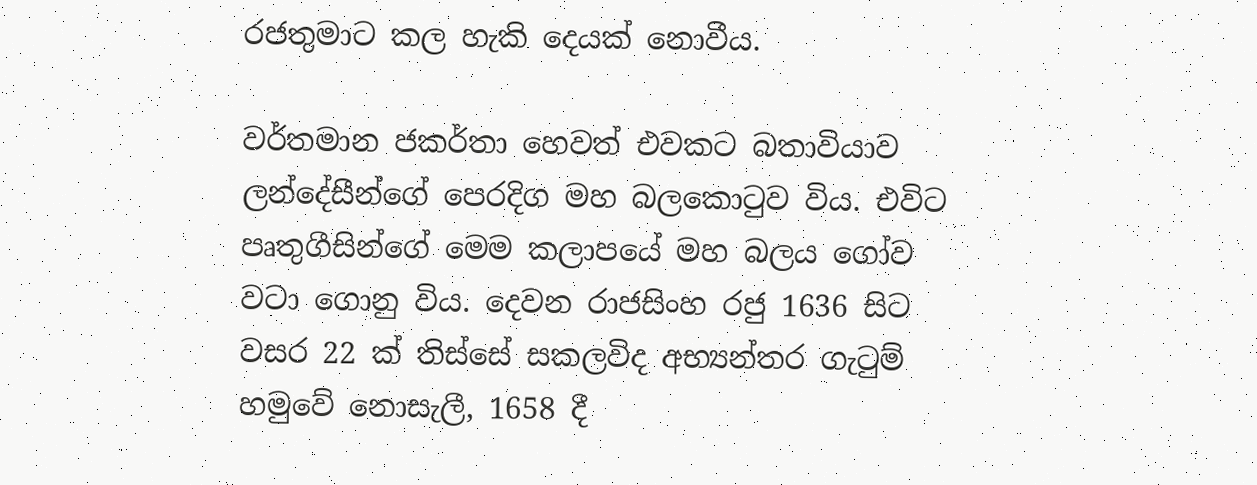රජතුමාට කල හැකි දෙයක් නොවීය.

වර්තමාන ජකර්තා හෙවත් එවකට බතාවියාව ලන්දේසීන්ගේ පෙරදිග මහ බලකොටුව විය. එවිට පෘතුගීසින්ගේ මෙම කලාපයේ මහ බලය ගෝව වටා ගොනු විය. දෙවන රාජසිංහ රජු 1636 සිට වසර 22 ක් තිස්සේ සකලවිද අභ්‍යන්තර ගැටුම් හමුවේ නොසැලී, 1658 දී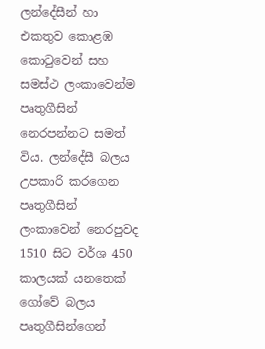ලන්දේසීන් හා එකතුව කොළඹ කොටුවෙන් සහ සමස්ථ ලංකාවෙන්ම පෘතුගීසින් නෙරපන්නට සමත් විය. ලන්දේසී බලය උපකාරි කරගෙන පෘතුගීසින් ලංකාවෙන් නෙරපුවද 1510 සිට වර්ශ 450 කාලයක් යනතෙක් ගෝවේ බලය පෘතුගීසින්ගෙන්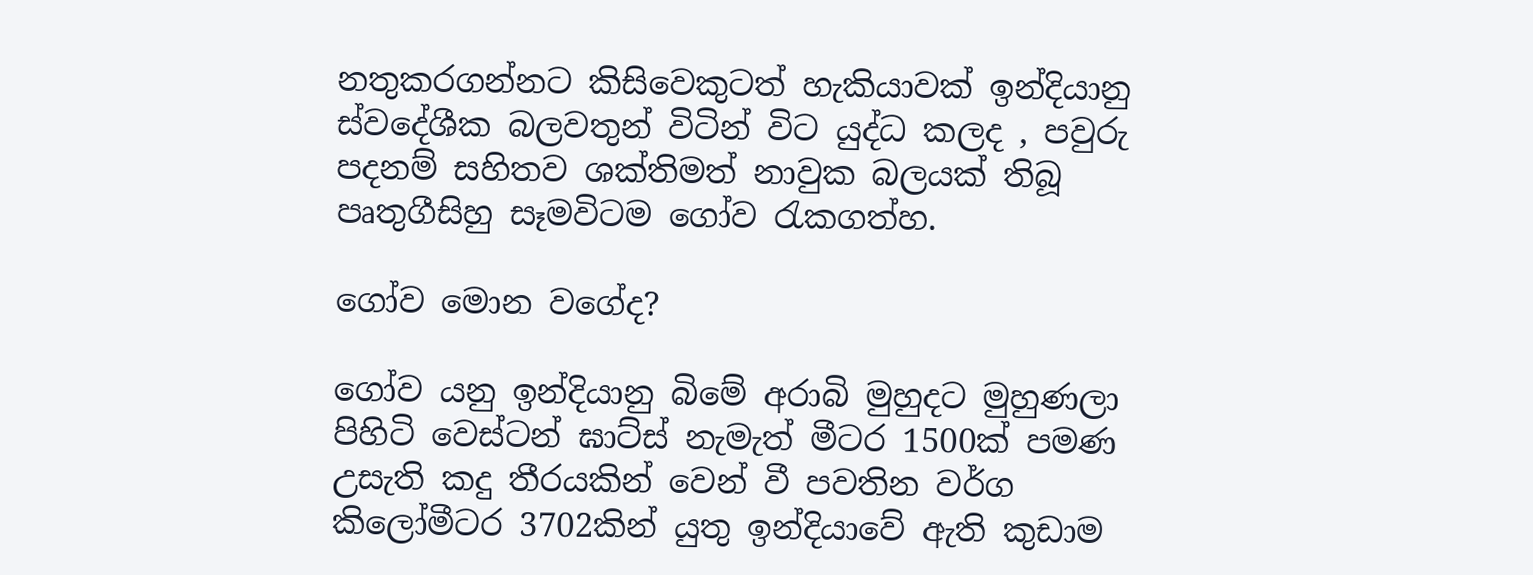නතුකරගන්නට කිසිවෙකුටත් හැකියාවක් ඉන්දියානු ස්වදේශීක බලවතුන් විටින් විට යුද්ධ කලද , පවුරු පදනම් සහිතව ශක්තිමත් නාවුක බලයක් තිබූ පෘතුගීසිහු සෑමවිටම ගෝව රැකගත්හ.

ගෝව මොන වගේද?

ගෝව යනු ඉන්දියානු බිමේ අරාබි මුහුදට මුහුණලා පිහිටි වෙස්ටන් ඝාට්ස් නැමැත් මීටර 1500ක් පමණ උසැති කදු තීරයකින් වෙන් වී පවතින වර්ග කිලෝමීටර 3702කින් යුතු ඉන්දියාවේ ඇති කුඩාම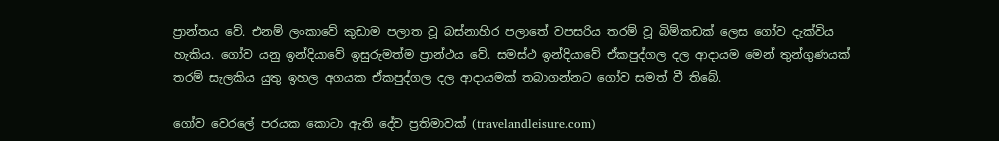ප්‍රාන්තය වේ. එනම් ලංකාවේ කුඩාම පලාත වූ බස්නාහිර පලාතේ වපසරිය තරම් වූ බිම්කඩක් ලෙස ගෝව දැක්විය හැකිය. ගෝව යනු ඉන්දියාවේ ඉසුරුමත්ම ප්‍රාන්ථය වේ. සමස්ථ ඉන්දියාවේ ඒකපුද්ගල දල ආදායම මෙන් තුන්ගුණයක් තරම් සැලකිය යුතු ඉහල අගයක ඒකපුද්ගල දල ආදායමක් තබාගන්නට ගෝව සමත් වී තිබේ.

ගෝව වෙරලේ පරයක කොටා ඇති දේව ප්‍රතිමාවක් (travelandleisure.com)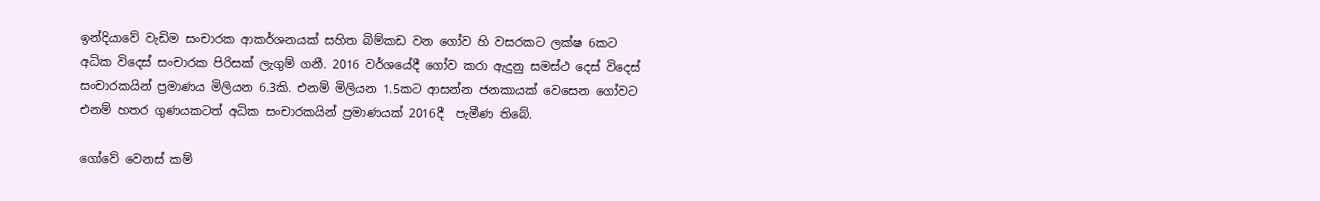ඉන්දියාවේ වැඩිම සංචාරක ආකර්ශනයක් සහිත බිම්කඩ වන ගෝව හි වසරකට ලක්ෂ 6කට අධික විදෙස් සංචාරක පිරිසක් ලැගුම් ගනී. 2016 වර්ශයේදී ගෝව කරා ඇදුනු සමස්ථ දෙස් විදෙස් සංචාරකයින් ප්‍රමාණය මිලියන 6.3කි. එනම් මිලියන 1.5කට ආසන්න ජනකායක් වෙසෙන ගෝවට එනම් හතර ගුණයකටත් අධික සංචාරකයින් ප්‍රමාණයක් 2016දී  පැමීණ තිබේ.

ගෝවේ වෙනස් කම්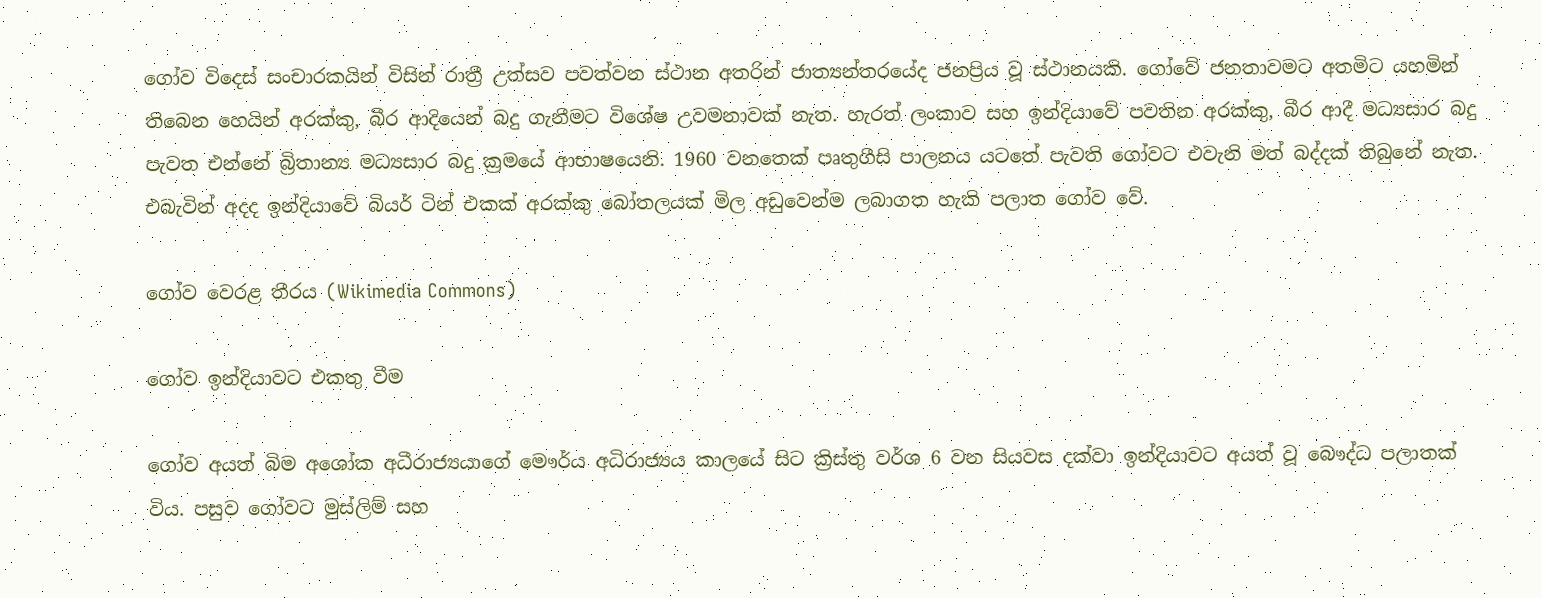ගෝව විදෙස් සංචාරකයින් විසින් රාත්‍රී උත්සව පවත්වන ස්ථාන අතරින් ජාත්‍යන්තරයේද ජනප්‍රිය වූ ස්ථානයකි. ගෝවේ ජනතාවමට අතමිට යහමින් තිබෙන හෙයින් අරක්කු, බීර ආදියෙන් බදු ගැනීමට විශේෂ උවමනාවක් නැත. හැරත් ලංකාව සහ ඉන්දියාවේ පවතින අරක්කු, බීර ආදී මධ්‍යසාර බදු පැවත එන්නේ බ්‍රිතාන්‍ය මධ්‍යසාර බදු ක්‍රමයේ ආභාෂයෙනි. 1960 වනතෙක් පෘතුගීසි පාලනය යටතේ පැවති ගෝවට එවැනි මත් බද්දක් තිබුනේ නැත. එබැවින් අදද ඉන්දියාවේ බියර් ටින් එකක් අරක්කු බෝතලයක් මිල අඩුවෙන්ම ලබාගත හැකි පලාත ගෝව වේ.

ගෝව වෙරළ තීරය (Wikimedia Commons)

ගෝව ඉන්දියාවට එකතු වීම

ගෝව අයත් බිම අශෝක අධීරාජ්‍යයාගේ මෞර්ය අධිරාජ්‍යය කාලයේ සිට ක්‍රිස්තු වර්ශ 6 වන සියවස දක්වා ඉන්දියාවට අයත් වූ බෞද්ධ පලාතක් විය. පසුව ගෝවට මුස්ලිම් සහ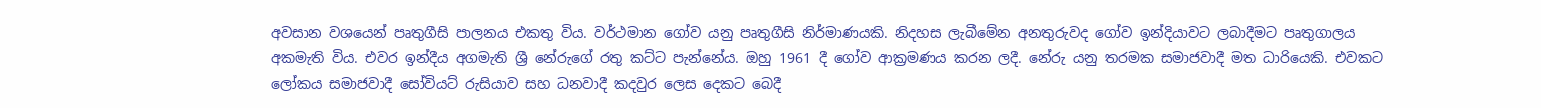අවසාන වශයෙන් පෘතුගීසි පාලනය එකතු විය. වර්ථමාන ගෝව යනු පෘතුගීසි නිර්මාණයකි. නිදහස ලැබීමේන අනතුරුවද ගෝව ඉන්දියාවට ලබාදීමට පෘතුගාලය අකමැති විය. එවර ඉන්දීය අගමැති ශ්‍රී නේරුගේ රතු කට්ට පැන්නේය. ඔහු 1961 දී ගෝව ආක්‍රමණය කරන ලදී. නේරු යනු තරමක සමාජවාදී මත ධාරියෙකි. එවකට ලෝකය සමාජවාදී සෝවියට් රුසියාව සහ ධනවාදී කදවුර ලෙස දෙකට බෙදී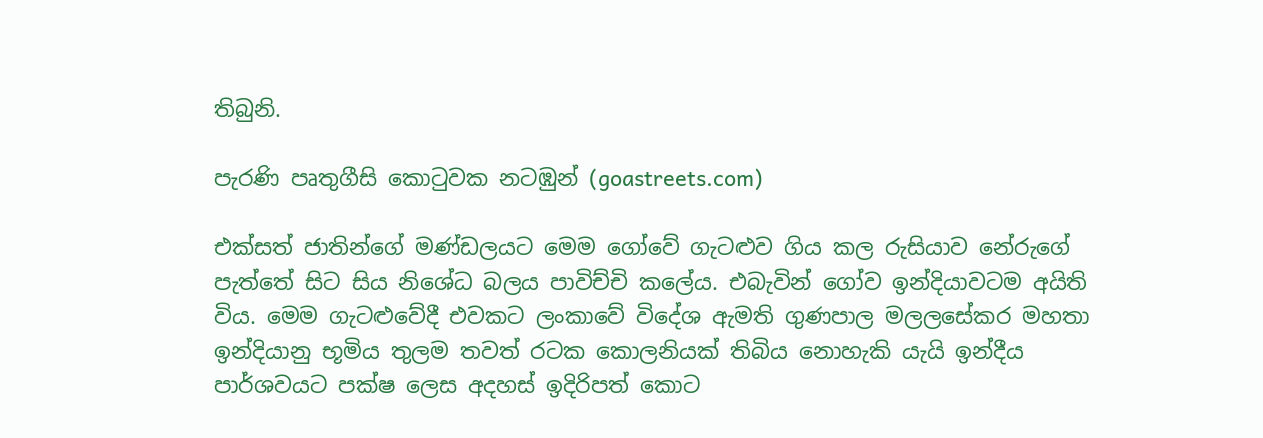තිබුනි.

පැරණි පෘතුගීසි කොටුවක නටඹුන් (goastreets.com)

එක්සත් ජාතින්ගේ මණ්ඩලයට මෙම ගෝවේ ගැටළුව ගිය කල රුසියාව නේරුගේ පැත්තේ සිට සිය නිශේධ බලය පාවිච්චි කලේය. එබැවින් ගෝව ඉන්දියාවටම අයිති විය. මෙම ගැටළුවේදී එවකට ලංකාවේ විදේශ ඇමති ගුණපාල මලලසේකර මහතා ඉන්දියානු භූමිය තුලම තවත් රටක කොලනියක් තිබිය නොහැකි යැයි ඉන්දීය පාර්ශවයට පක්ෂ ලෙස අදහස් ඉදිරිපත් කොට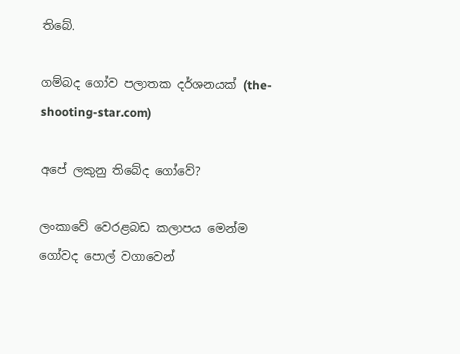තිබේ.

ගම්බද ගෝව පලාතක දර්ශනයක් (the-shooting-star.com)

අපේ ලකුනු තිබේද ගෝවේ?

ලංකාවේ වෙරළබඩ කලාපය මෙන්ම ගෝවද පොල් වගාවෙන්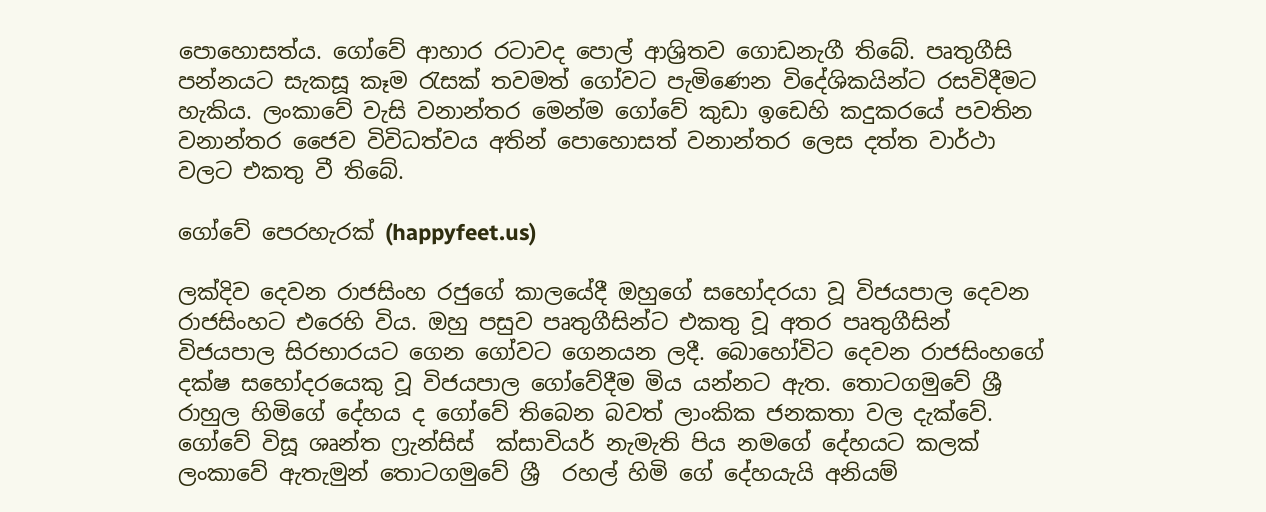පොහොසත්ය. ගෝවේ ආහාර රටාවද පොල් ආශ්‍රිතව ගොඩනැගී තිබේ. පෘතුගීසි පන්නයට සැකසූ කෑම රැසක් තවමත් ගෝවට පැමිණෙන විදේශිකයින්ට රසවිදීමට හැකිය. ලංකාවේ වැසි වනාන්තර මෙන්ම ගෝවේ කුඩා ඉඩෙහි කදුකරයේ පවතින වනාන්තර ජෛව විවිධත්වය අතින් පොහොසත් වනාන්තර ලෙස දත්ත වාර්ථා වලට එකතු වී තිබේ.

ගෝවේ පෙරහැරක් (happyfeet.us)

ලක්දිව දෙවන රාජසිංහ රජුගේ කාලයේදී ඔහුගේ සහෝදරයා වූ විජයපාල දෙවන රාජසිංහට එරෙහි විය. ඔහු පසුව පෘතුගීසින්ට එකතු වූ අතර පෘතුගීසින් විජයපාල සිරභාරයට ගෙන ගෝවට ගෙනයන ලදී. බොහෝවිට දෙවන රාජසිංහගේ දක්ෂ සහෝදරයෙකු වූ විජයපාල ගෝවේදීම මිය යන්නට ඇත. තොටගමුවේ ශ්‍රී රාහුල හිමිගේ දේහය ද ගෝවේ තිබෙන බවත් ලාංකික ජනකතා වල දැක්වේ. ගෝවේ විසූ ශෘන්ත ෆ්‍රැන්සිස්  ක්සාවියර් නැමැති පිය නමගේ දේහයට කලක් ලංකාවේ ඇතැමුන් තොටගමුවේ ශ්‍රී  රහල් හිමි ගේ දේහයැයි අනියම්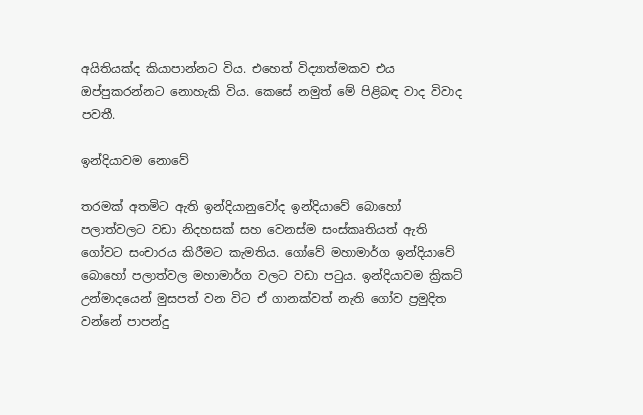අයිතියක්ද කියාපාන්නට විය. එහෙත් විද්‍යාත්මකව එය ඔප්පුකරන්නට නොහැකි විය. කෙසේ නමුත් මේ පිළිබඳ වාද විවාද පවතී.

ඉන්දියාවම නොවේ

තරමක් අතමිට ඇති ඉන්දියානුවෝද ඉන්දියාවේ බොහෝ පලාත්වලට වඩා නිදහසක් සහ වෙනස්ම සංස්කෘතියත් ඇති ගෝවට සංචාරය කිරීමට කැමතිය. ගෝවේ මහාමාර්ග ඉන්දියාවේ බොහෝ පලාත්වල මහාමාර්ග වලට වඩා පටුය. ඉන්දියාවම ක්‍රිකට් උන්මාදයෙන් මුසපත් වන විට ඒ ගානක්වත් නැති ගෝව ප්‍රමුදිත වන්නේ පාපන්දු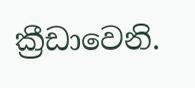ක්‍රීඩාවෙනි.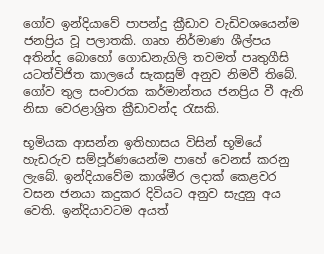ගෝව ඉන්දියාවේ පාපන්දු ක්‍රීඩාව වැඩිවශයෙන්ම ජනප්‍රිය වූ පලාතකි. ගෘහ නිර්මාණ ශීල්පය අතින්ද බොහෝ ගොඩනැගිලි තවමත් පෘතුගීසි යටත්විජිත කාලයේ සැකසුම් අනුව නිමවී තිබේ. ගෝව තුල සංචාරක කර්මාන්තය ජනප්‍රිය වී ඇති නිසා වෙරළාශ්‍රිත ක්‍රීඩාවන්ද රැසකි.

භූමියක ආසන්න ඉතිහාසය විසින් භූමියේ හැඩරුව සම්පූර්ණයෙන්ම පාහේ වෙනස් කරනු ලැබේ. ඉන්දියාවේම කාශ්මීර ලදාක් කෙළවර වසන ජනයා කදුකර දිවියට අනුව සැදුනු අය වෙති. ඉන්දියාවටම අයත්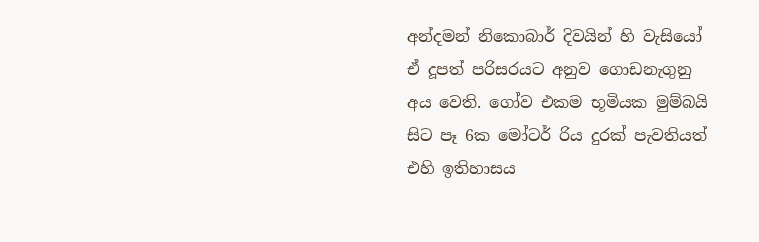අන්දමන් නිකොබාර් දිවයින් හි වැසියෝ ඒ දූපත් පරිසරයට අනුව ගොඩනැගුනු අය වෙති. ගෝව එකම භූමියක මුම්බයි සිට පෑ 6ක මෝටර් රිය දුරක් පැවතියත් එහි ඉතිහාසය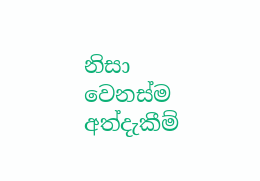නිසා වෙනස්ම අත්දැකීම්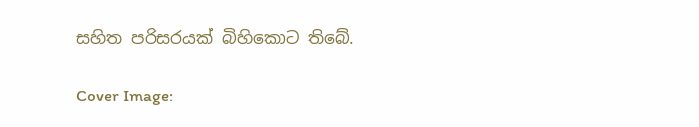සහිත පරිසරයක් බිහිකොට තිබේ.

Cover Image: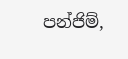පන්ජිම්,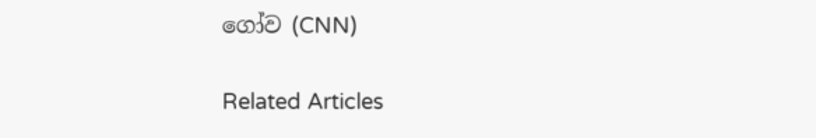ගෝව (CNN)

Related Articles